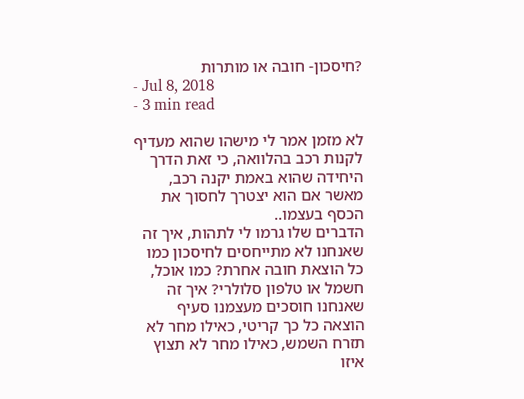?חיסכון- חובה או מותרות
- Jul 8, 2018
- 3 min read

לא מזמן אמר לי מישהו שהוא מעדיף לקנות רכב בהלוואה, כי זאת הדרך היחידה שהוא באמת יקנה רכב, מאשר אם הוא יצטרך לחסוך את הכסף בעצמו..
הדברים שלו גרמו לי לתהות, איך זה שאנחנו לא מתייחסים לחיסכון כמו כל הוצאת חובה אחרת? כמו אוכל, חשמל או טלפון סלולרי? איך זה שאנחנו חוסכים מעצמנו סעיף הוצאה כל כך קריטי, כאילו מחר לא תזרח השמש, כאילו מחר לא תצוץ איזו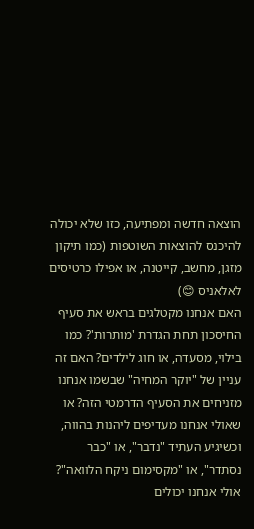הוצאה חדשה ומפתיעה, כזו שלא יכולה להיכנס להוצאות השוטפות (כמו תיקון מזגן, מחשב, קייטנה, או אפילו כרטיסים לאלאניס 😊)
האם אנחנו מקטלגים בראש את סעיף החיסכון תחת הגדרת 'מותרות'? כמו בילוי, מסעדה, או חוג לילדים? האם זה עניין של "יוקר המחיה" שבשמו אנחנו מזניחים את הסעיף הדרמטי הזה? או שאולי אנחנו מעדיפים ליהנות בהווה, וכשיגיע העתיד "נדבר", או "כבר נסתדר", או "מקסימום ניקח הלוואה"? אולי אנחנו יכולים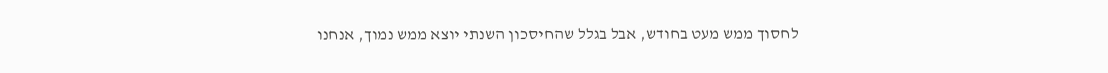לחסוך ממש מעט בחודש, אבל בגלל שהחיסכון השנתי יוצא ממש נמוך, אנחנו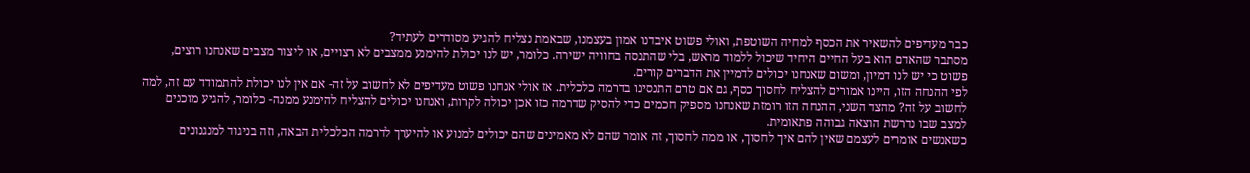כבר מעדיפים להשאיר את הכסף למחיה השוטפת, ואולי פשוט איבדנו אמון בעצמנו, שבאמת נצליח להגיע מסודרים לעתיד?
מסתבר שהאדם הוא בעל החיים היחיד שיכול ללמוד מראש, בלי שהתנסה בחוויה ישירה. כלומר, יש לנו יכולת להימנע ממצבים לא רצויים, או ליצור מצבים שאנחנו רוצים, פשוט כי יש לנו דמיון, ומשום שאנחנו יכולים לדמיין את הדברים קורים.
לפי ההנחה הזו, היינו אמורים להצליח לחסוך כסף, גם אם טרם התנסינו בדרמה כלכלית. אז אולי אנחנו פשוט מעדיפים לא לחשוב על זה- אם אין לנו יכולת להתמודד עם זה, למה לחשוב על זה? מהצד השני, ההנחה הזו רומזת שאנחנו מספיק חכמים כדי להסיק שדרמה כזו אכן יכולה לקרות, ואנחנו יכולים להצליח להימנע ממנה- כלומר, להגיע מוכנים למצב שבו נדרשת הוצאה גבוהה פתאומית.
כשאנשים אומרים לעצמם שאין להם איך לחסוך, או ממה לחסוך, זה אומר שהם לא מאמינים שהם יכולים למנוע או להיערך לדרמה הכלכלית הבאה, וזה בניגוד למנגנונים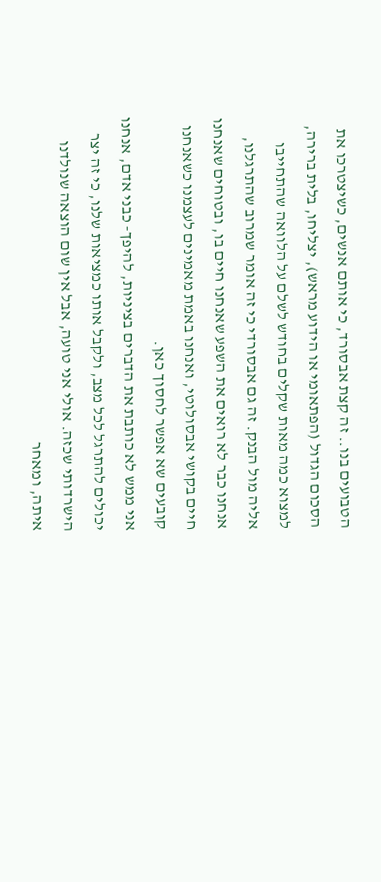הטבועים בנו.. זה קצת אבסורד, כי אותם אנשים, כשיצטרכו את הסכום הגדול (הפתאומי או הידוע מראש), יצליחו, בלית ברירה, למצוא כמה מאות שקלים בחודש לשלם על הלוואה שהתחייבו אליה מול הבנק. זה גם אבסורדי כי זה אומר שמרוב שהתרגלנו, אנחנו כבר לא רואים את השפע שאנחנו חיים בו, ובטוחים שאנחנו חיים בקושי אבסולוטי, ואנחנו באמת מאמינים לעצמנו כשאנחנו קובעים שא אפשר לחסוך כאן.
אני ממש לא כותבת את הדברים בציניות, להיפך- כבני אדם, אנחנו יכולים להתרגל לכל מצב, ולקבל אותו כמציאות שלנו, כי זה יצר הישרדותי שכזה. אולי אני טועה, אבל אין שום הוצאה שנולדנו איתה, ומאחר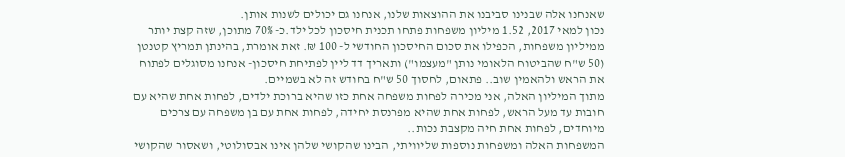שאנחנו אלה שבנינו סביבנו את ההוצאות שלנו, אנחנו גם יכולים לשנות אותן.
נכון למאי 2017, 1.52 מיליון משפחות פתחו תכנית חיסכון לכל ילד.כ- 70% מתוכן, שזה קצת יותר ממיליון משפחות, הכפילו את סכום החיסכון החודשי ל- 100 ₪. זאת אומרת, בהינתן תמריץ קטנטן (50 ש"ח שהביטוח הלאומי נותן "מעצמו") ותאריך דד ליין לפתיחת חיסכון- אנחנו מסוגלים לפתוח את הראש ולהאמין שוב.. פתאום, לחסוך 50 ש"ח בחודש זה לא בשמיים.
מתוך המיליון האלה, אני מכירה לפחות משפחה אחת כזו שהיא ברוכת ילדים, לפחות אחת שהיא עם חובות עד מעל הראש, לפחות אחת שהיא מפרנסת יחידה, לפחות אחת עם בן משפחה עם צרכים מיוחדים, לפחות אחת חיה מקצבת נכות..
המשפחות האלה ומשפחות נוספות שליוויתי, הבינו שהקושי שלהן אינו אבסולוטי, ושאסור שהקושי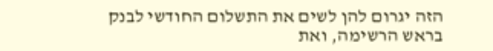הזה יגרום להן לשים את התשלום החודשי לבנק בראש הרשימה, ואת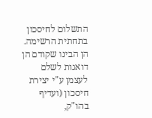התשלום לחיסכון בתחתית הרשימה. הן הבינו שקודם הן דואגות לשלם לעצמן ע"י יצירת חיסכון (ועדיף בהו"ק,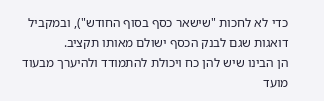כדי לא לחכות "שישאר כסף בסוף החודש"), ובמקביל דואגות שגם לבנק הכסף ישולם מאותו תקציב.
הן הבינו שיש להן כח ויכולת להתמודד ולהיערך מבעוד מועד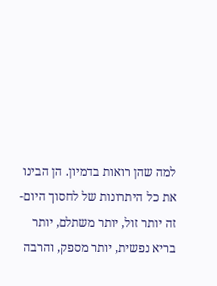למה שהן רואות בדמיון. הן הבינו את כל היתרונות של לחסוך היום- זה יותר זול, יותר משתלם, יותר בריא נפשית, יותר מספק, והרבה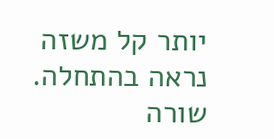יותר קל משזה נראה בהתחלה.
שורה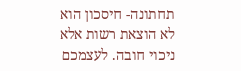תחתונה- חיסכון הוא לא הוצאת רשות אלא ניכוי חובה. לעצמכם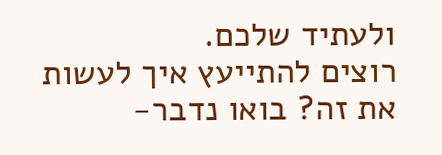ולעתיד שלכם.
רוצים להתייעץ איך לעשות את זה? בואו נדבר-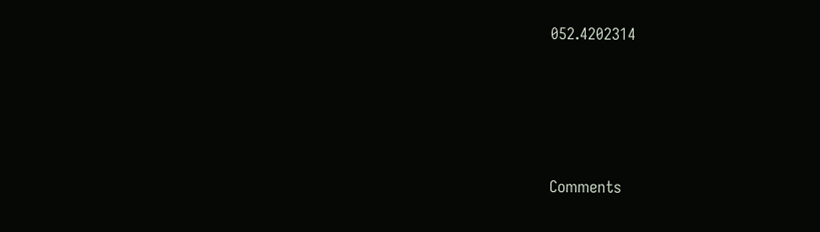052.4202314







Comments